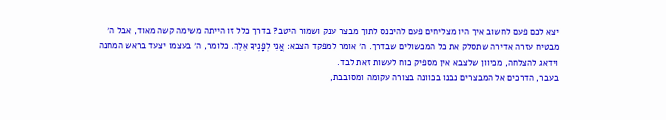יצא לכם פעם לחשוב איך היו מצליחים פעם להיכנס לתוך מבצר ענק ושמור היטב? בדרך כלל זו הייתה משימה קשה מאוד, אבל ה׳ מבטיח עזרה אדירה שתסלק את כל המכשולים שבדרך. ה׳ אומר למפקד הצבא: אֲנִי לְפָנֶיךָ אֵלֵךְ. כלומר, ה׳ בעצמו יצעד בראש המחנה וידאג להצלחה, מכיוון שלצבא אין מספיק כוח לעשות זאת לבד.
בעבר, הדרכים אל המבצרים נבנו בכוונה בצורה עקומה ומסובבת,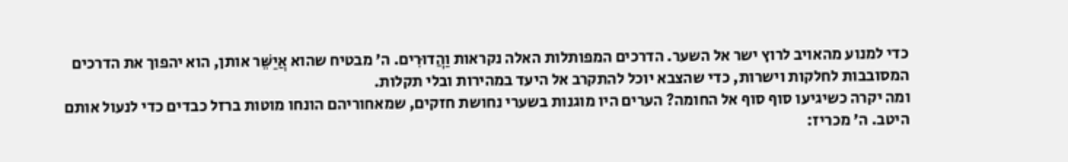כדי למנוע מהאויב לרוץ ישר אל השער. הדרכים המפותלות האלה נקראות וַהֲדוּרִים. ה׳ מבטיח שהוא אֲיַשֵּׁר אותן, הוא יהפוך את הדרכים המסובבות לחלקות וישרות, כדי שהצבא יוכל להתקרב אל היעד במהירות ובלי תקלות.
ומה יקרה כשיגיעו סוף סוף אל החומה? הערים היו מוגנות בשערי נחושת חזקים, שמאחוריהם הונחו מוטות ברזל כבדים כדי לנעול אותם היטב. ה׳ מכריז: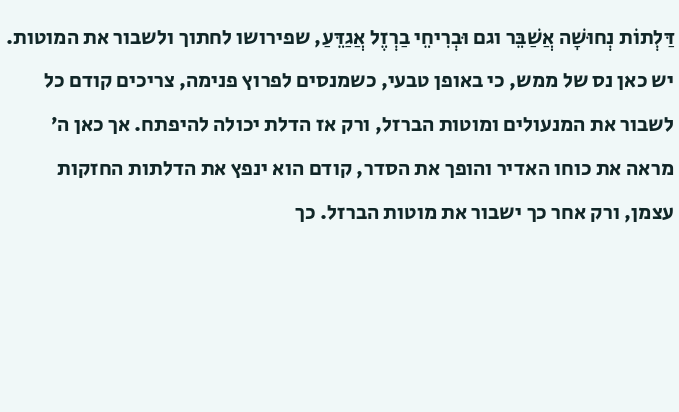דַּלְתוֹת נְחוּשָׁה אֲשַׁבֵּר וגם וּבְרִיחֵי בַרְזֶל אֲגַדֵּעַ, שפירושו לחתוך ולשבור את המוטות. יש כאן נס של ממש, כי באופן טבעי, כשמנסים לפרוץ פנימה, צריכים קודם כל לשבור את המנעולים ומוטות הברזל, ורק אז הדלת יכולה להיפתח. אך כאן ה׳ מראה את כוחו האדיר והופך את הסדר, קודם הוא ינפץ את הדלתות החזקות עצמן, ורק אחר כך ישבור את מוטות הברזל. כך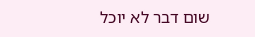שום דבר לא יוכל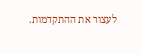לעצור את ההתקדמות.